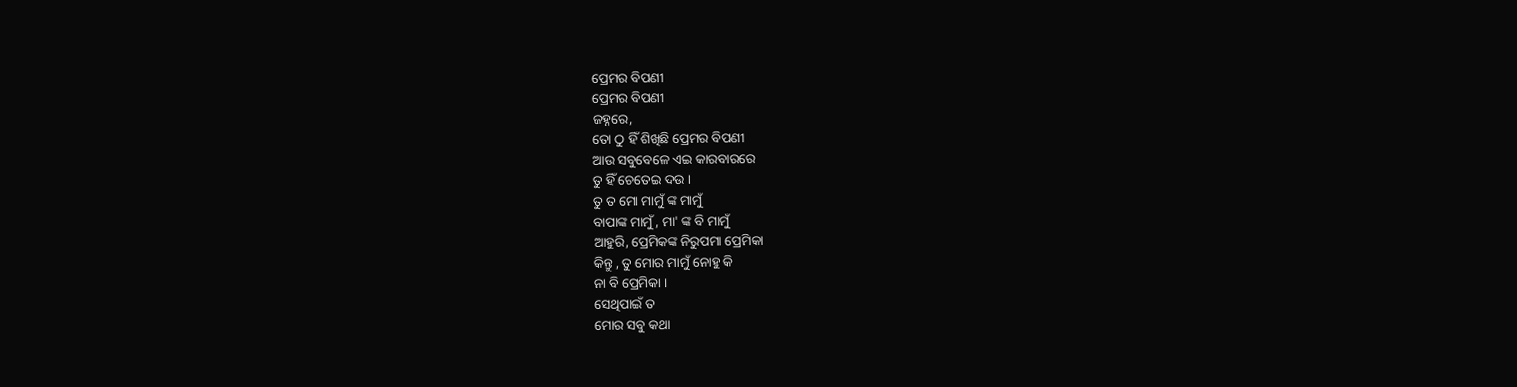ପ୍ରେମର ବିପଣୀ
ପ୍ରେମର ବିପଣୀ
ଜହ୍ନରେ,
ତୋ ଠୁ ହିଁ ଶିଖିଛି ପ୍ରେମର ବିପଣୀ
ଆଉ ସବୁବେଳେ ଏଇ କାରବାରରେ
ତୁ ହିଁ ଚେତେଇ ଦଉ ।
ତୁ ତ ମୋ ମାମୁଁ ଙ୍କ ମାମୁଁ
ବାପାଙ୍କ ମାମୁଁ , ମା' ଙ୍କ ବି ମାମୁଁ
ଆହୁରି, ପ୍ରେମିକଙ୍କ ନିରୁପମା ପ୍ରେମିକା
କିନ୍ତୁ , ତୁ ମୋର ମାମୁଁ ନୋହୁ କି
ନା ବି ପ୍ରେମିକା ।
ସେଥିପାଇଁ ତ
ମୋର ସବୁ କଥା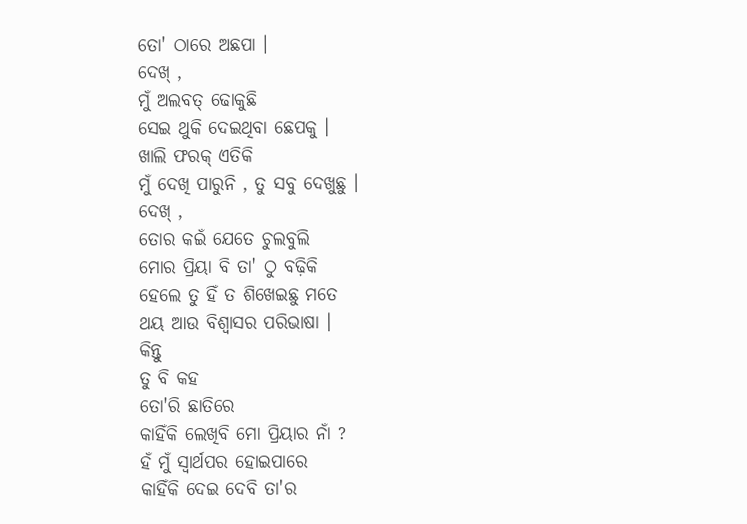ତୋ' ଠାରେ ଅଛପା ।
ଦେଖ୍ ,
ମୁଁ ଅଲବତ୍ ଢୋକୁଛି
ସେଇ ଥୁକି ଦେଇଥିବା ଛେପକୁ ।
ଖାଲି ଫରକ୍ ଏତିକି
ମୁଁ ଦେଖି ପାରୁନି , ତୁ ସବୁ ଦେଖୁଛୁ ।
ଦେଖ୍ ,
ତୋର କଇଁ ଯେତେ ଚୁଲବୁଲି
ମୋର ପ୍ରିୟା ବି ତା' ଠୁ ବଢ଼ିକି
ହେଲେ ତୁ ହିଁ ତ ଶିଖେଇଛୁ ମତେ
ଥୟ ଆଉ ବିଶ୍ବାସର ପରିଭାଷା ।
କିନ୍ତୁ
ତୁ ବି କହ
ତୋ'ରି ଛାତିରେ
କାହିଁକି ଲେଖିବି ମୋ ପ୍ରିୟାର ନାଁ ?
ହଁ ମୁଁ ସ୍ବାର୍ଥପର ହୋଇପାରେ
କାହିଁକି ଦେଇ ଦେବି ତା'ର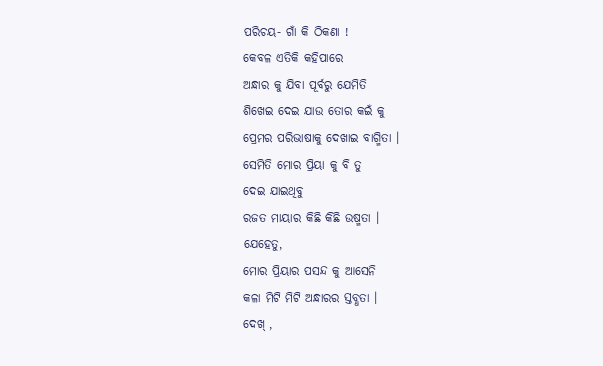ପରିଚୟ- ଗାଁ କି ଠିକଣା !
କେବଳ ଏତିକି କହିପାରେ
ଅନ୍ଧାର କୁ ଯିବା ପୂର୍ବରୁ ଯେମିତି
ଶିଖେଇ ଦେଇ ଯାଉ ତୋର କଇଁ କୁ
ପ୍ରେମର ପରିଭାଷାକୁ ଦେଖାଇ ବାଗ୍ମିତା ।
ସେମିତି ମୋର ପ୍ରିୟା କୁ ବି ତୁ
ଦେଇ ଯାଇଥିବୁ
ରଜତ ମାୟାର କିଛି କିଛି ଉଷ୍ମତା ।
ଯେହେତୁ,
ମୋର ପ୍ରିୟାର ପସନ୍ଦ କୁ ଆସେନି
କଳା ମିଟି ମିଟି ଅନ୍ଧାରର ସ୍ତବ୍ଧତା ।
ଦେଖ୍ ,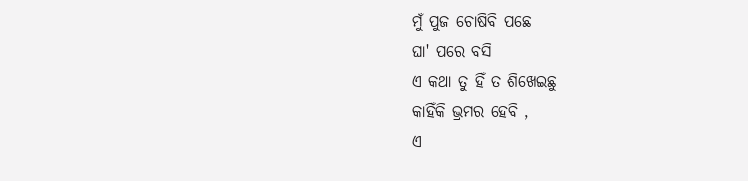ମୁଁ ପୁଜ ଚୋଷିବି ପଛେ
ଘା' ପରେ ବସି
ଏ କଥା ତୁ ହିଁ ତ ଶିଖେଇଛୁ
କାହିଁକି ଭ୍ରମର ହେବି ,
ଏ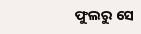ଫୁଲରୁ ସେ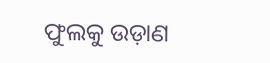ଫୁଲକୁ ଉଡ଼ାଣ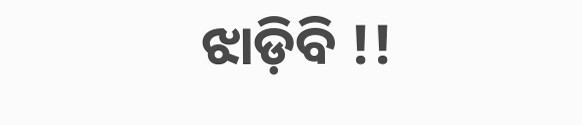ଝାଡ଼ିବି !!